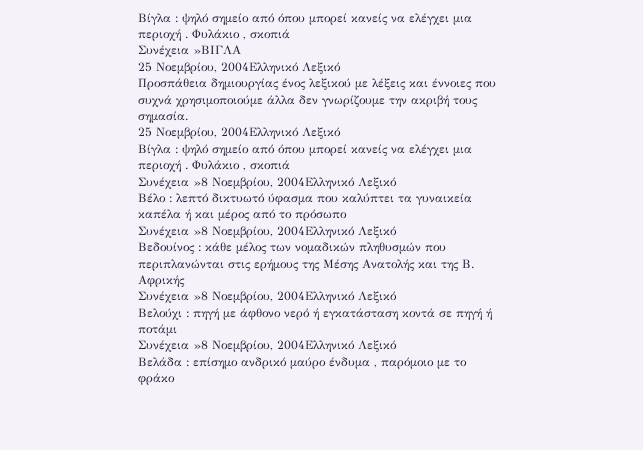Βίγλα : ψηλό σημείο από όπου μπορεί κανείς να ελέγχει μια περιοχή . Φυλάκιο , σκοπιά
Συνέχεια »ΒΙΓΛΑ
25 Νοεμβρίου, 2004Ελληνικό Λεξικό
Προσπάθεια δημιουργίας ένος λεξικού με λέξεις και έννοιες που συχνά χρησιμοποιούμε άλλα δεν γνωρίζουμε την ακριβή τους σημασία.
25 Νοεμβρίου, 2004Ελληνικό Λεξικό
Βίγλα : ψηλό σημείο από όπου μπορεί κανείς να ελέγχει μια περιοχή . Φυλάκιο , σκοπιά
Συνέχεια »8 Νοεμβρίου, 2004Ελληνικό Λεξικό
Βέλο : λεπτό δικτυωτό ύφασμα που καλύπτει τα γυναικεία καπέλα ή και μέρος από το πρόσωπο
Συνέχεια »8 Νοεμβρίου, 2004Ελληνικό Λεξικό
Βεδουίνος : κάθε μέλος των νομαδικών πληθυσμών που περιπλανώνται στις ερήμους της Μέσης Ανατολής και της Β. Αφρικής
Συνέχεια »8 Νοεμβρίου, 2004Ελληνικό Λεξικό
Βελούχι : πηγή με άφθονο νερό ή εγκατάσταση κοντά σε πηγή ή ποτάμι
Συνέχεια »8 Νοεμβρίου, 2004Ελληνικό Λεξικό
Βελάδα : επίσημο ανδρικό μαύρο ένδυμα , παρόμοιο με το φράκο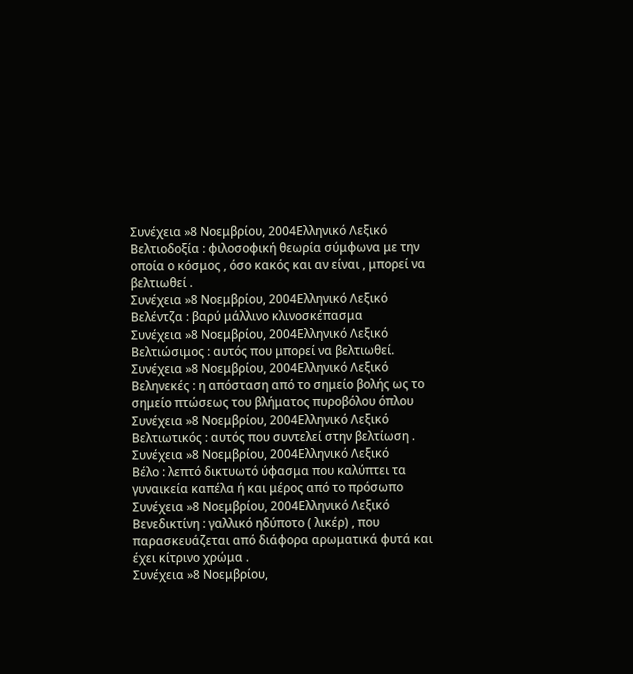Συνέχεια »8 Νοεμβρίου, 2004Ελληνικό Λεξικό
Βελτιοδοξία : φιλοσοφική θεωρία σύμφωνα με την οποία ο κόσμος , όσο κακός και αν είναι , μπορεί να βελτιωθεί .
Συνέχεια »8 Νοεμβρίου, 2004Ελληνικό Λεξικό
Βελέντζα : βαρύ μάλλινο κλινοσκέπασμα
Συνέχεια »8 Νοεμβρίου, 2004Ελληνικό Λεξικό
Βελτιώσιμος : αυτός που μπορεί να βελτιωθεί.
Συνέχεια »8 Νοεμβρίου, 2004Ελληνικό Λεξικό
Βεληνεκές : η απόσταση από το σημείο βολής ως το σημείο πτώσεως του βλήματος πυροβόλου όπλου
Συνέχεια »8 Νοεμβρίου, 2004Ελληνικό Λεξικό
Βελτιωτικός : αυτός που συντελεί στην βελτίωση .
Συνέχεια »8 Νοεμβρίου, 2004Ελληνικό Λεξικό
Βέλο : λεπτό δικτυωτό ύφασμα που καλύπτει τα γυναικεία καπέλα ή και μέρος από το πρόσωπο
Συνέχεια »8 Νοεμβρίου, 2004Ελληνικό Λεξικό
Βενεδικτίνη : γαλλικό ηδύποτο ( λικέρ) , που παρασκευάζεται από διάφορα αρωματικά φυτά και έχει κίτρινο χρώμα .
Συνέχεια »8 Νοεμβρίου,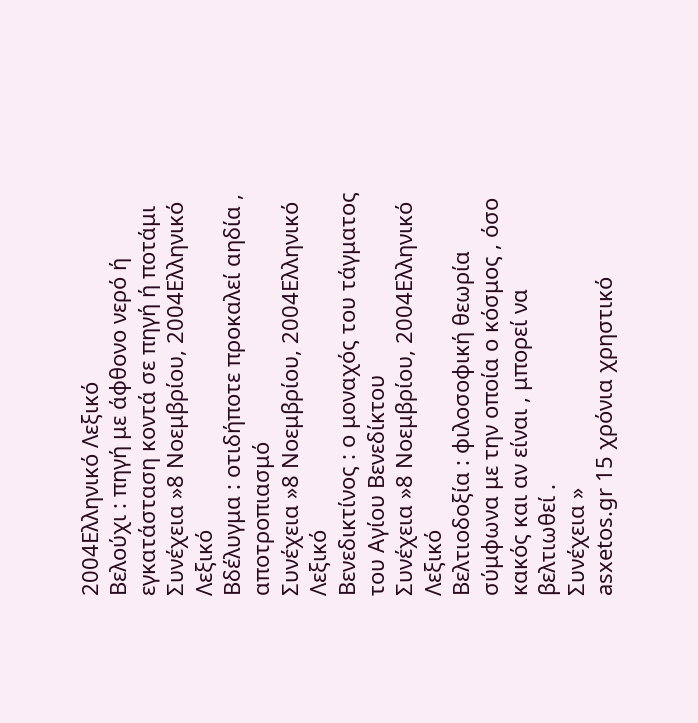2004Ελληνικό Λεξικό
Βελούχι : πηγή με άφθονο νερό ή εγκατάσταση κοντά σε πηγή ή ποτάμι
Συνέχεια »8 Νοεμβρίου, 2004Ελληνικό Λεξικό
Βδέλυγμα : οτιδήποτε προκαλεί αηδία , αποτροπιασμό
Συνέχεια »8 Νοεμβρίου, 2004Ελληνικό Λεξικό
Βενεδικτίνος : ο μοναχός του τάγματος του Αγίου Βενεδίκτου
Συνέχεια »8 Νοεμβρίου, 2004Ελληνικό Λεξικό
Βελτιοδοξία : φιλοσοφική θεωρία σύμφωνα με την οποία ο κόσμος , όσο κακός και αν είναι , μπορεί να βελτιωθεί .
Συνέχεια »
asxetos.gr 15 χρόνια χρηστικό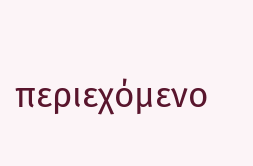περιεχόμενο